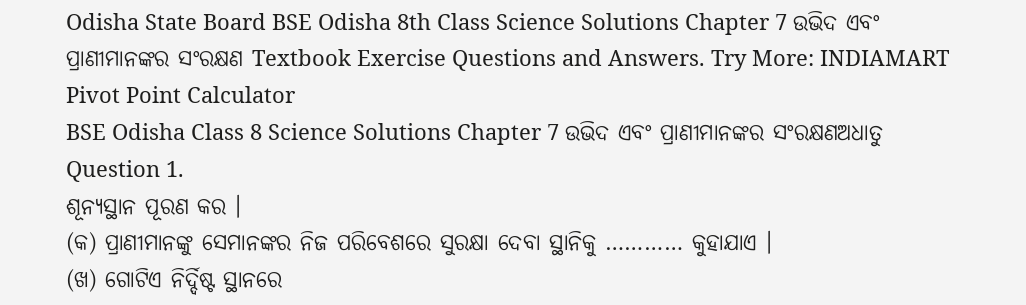Odisha State Board BSE Odisha 8th Class Science Solutions Chapter 7 ଉଭିଦ ଏବଂ ପ୍ରାଣୀମାନଙ୍କର ସଂରକ୍ଷଣ Textbook Exercise Questions and Answers. Try More: INDIAMART Pivot Point Calculator
BSE Odisha Class 8 Science Solutions Chapter 7 ଉଭିଦ ଏବଂ ପ୍ରାଣୀମାନଙ୍କର ସଂରକ୍ଷଣଅଧାତୁ
Question 1.
ଶୂନ୍ୟସ୍ଥାନ ପୂରଣ କର ।
(କ) ପ୍ରାଣୀମାନଙ୍କୁ ସେମାନଙ୍କର ନିଜ ପରିବେଶରେ ସୁରକ୍ଷା ଦେବା ସ୍ଥାନିକୁ ………… କୁହାଯାଏ ।
(ଖ) ଗୋଟିଏ ନିର୍ଦ୍ଦିଷ୍ଟ ସ୍ଥାନରେ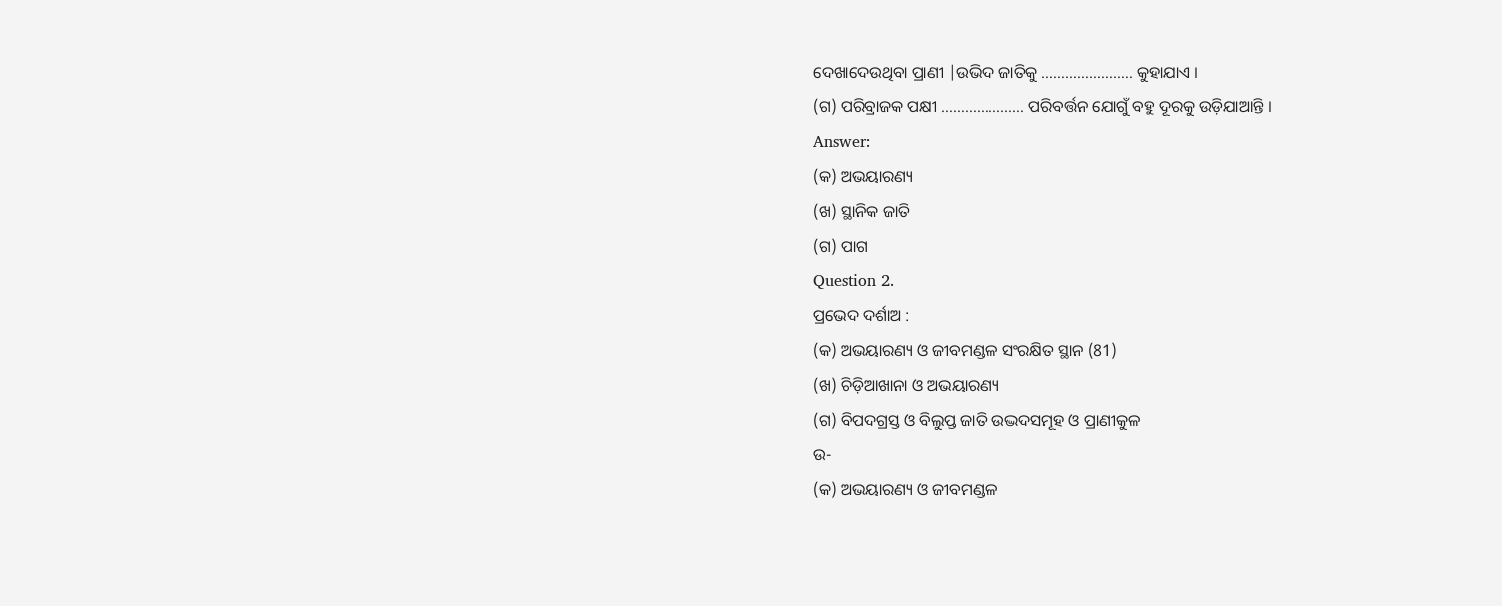ଦେଖାଦେଉଥିବା ପ୍ରାଣୀ |ଉଭିଦ ଜାତିକୁ ………………….. କୁହାଯାଏ ।
(ଗ) ପରିବ୍ରାଜକ ପକ୍ଷୀ ………………… ପରିବର୍ତ୍ତନ ଯୋଗୁଁ ବହୁ ଦୂରକୁ ଉଡ଼ିଯାଆନ୍ତି ।
Answer:
(କ) ଅଭୟାରଣ୍ୟ
(ଖ) ସ୍ଥାନିକ ଜାତି
(ଗ) ପାଗ
Question 2.
ପ୍ରଭେଦ ଦର୍ଶାଅ :
(କ) ଅଭୟାରଣ୍ୟ ଓ ଜୀବମଣ୍ଡଳ ସଂରକ୍ଷିତ ସ୍ଥାନ (81)
(ଖ) ଚିଡ଼ିଆଖାନା ଓ ଅଭୟାରଣ୍ୟ
(ଗ) ବିପଦଗ୍ରସ୍ତ ଓ ବିଲୁପ୍ତ ଜାତି ଉଦ୍ଭଦସମୂହ ଓ ପ୍ରାଣୀକୁଳ
ଉ-
(କ) ଅଭୟାରଣ୍ୟ ଓ ଜୀବମଣ୍ଡଳ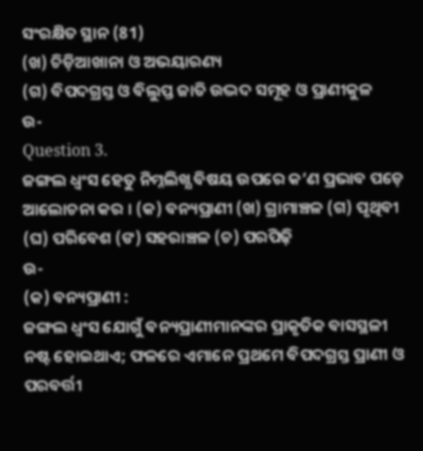ସଂରକ୍ଷିତ ସ୍ଥାନ (81)
(ଖ) ଚିଡ଼ିଆଖାନା ଓ ଅଭୟାରଣ୍ୟ
(ଗ) ବିପଦଗ୍ରସ୍ତ ଓ ବିଲୁପ୍ତ ଜାତି ଉଦ୍ଭଦ ସମୂହ ଓ ପ୍ରାଣୀକୁଳ
ଉ-
Question 3.
ଜଙ୍ଗଲ ଧ୍ବଂସ ହେତୁ ନିମ୍ନଲିଖ୍ଯ ବିଷୟ ଉପରେ କ’ଣ ପ୍ରଭାବ ପଡ଼େ ଆଲୋଚନା କର । (କ) ବନ୍ୟପ୍ରାଣୀ (ଖ) ଗ୍ରାମାଞ୍ଚଳ (ଗ) ପୃଥିବୀ (ଘ) ପରିବେଶ (ଙ) ସହରାଞ୍ଚଳ (ଚ) ପରପିଢ଼ି
ଉ-
(କ) ବନ୍ୟପ୍ରାଣୀ :
ଜଙ୍ଗଲ ଧ୍ଵଂସ ଯୋଗୁଁ ବନ୍ୟପ୍ରାଣୀମାନଙ୍କର ପ୍ରାକୃତିକ ବାସସ୍ଥଳୀ ନଷ୍ଟ ହୋଇଥାଏ; ଫଳରେ ଏମାନେ ପ୍ରଥମେ ବିପଦଗ୍ରସ୍ତ ପ୍ରାଣୀ ଓ ପରବର୍ତ୍ତୀ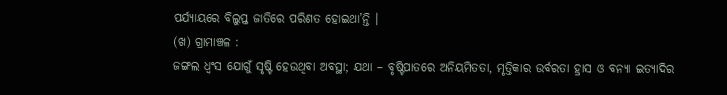ପର୍ଯ୍ୟାୟରେ ବିଲୁପ୍ତ ଜାତିରେ ପରିଣତ ହୋଇଥା’ନ୍ତି ।
(ଖ) ଗ୍ରାମାଞ୍ଚଳ :
ଜଙ୍ଗଲ ଧ୍ୱଂସ ଯୋଗୁଁ ସୃଷ୍ଟି ହେଉଥିବା ଅବସ୍ଥା; ଯଥା – ବୃଷ୍ଟିପାତରେ ଅନିୟମିତତା, ମୃତ୍ତିକାର ଉର୍ବରତା ହ୍ରାସ ଓ ବନ୍ୟା ଇତ୍ୟାଦିର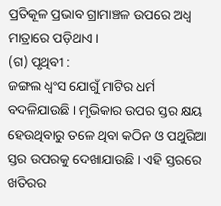ପ୍ରତିକୂଳ ପ୍ରଭାବ ଗ୍ରାମାଞ୍ଚଳ ଉପରେ ଅଧ୍ଵ ମାତ୍ରାରେ ପଡ଼ିଥାଏ ।
(ଗ) ପୃଥିବୀ :
ଜଙ୍ଗଲ ଧ୍ଵଂସ ଯୋଗୁଁ ମାଟିର ଧର୍ମ ବଦଳିଯାଉଛି । ମୃଭିକାର ଉପର ସ୍ତର କ୍ଷୟ ହେଉଥିବାରୁ ତଳେ ଥିବା କଠିନ ଓ ପଥୁରିଆ ସ୍ତର ଉପରକୁ ଦେଖାଯାଉଛି । ଏହି ସ୍ତରରେ ଖତିରର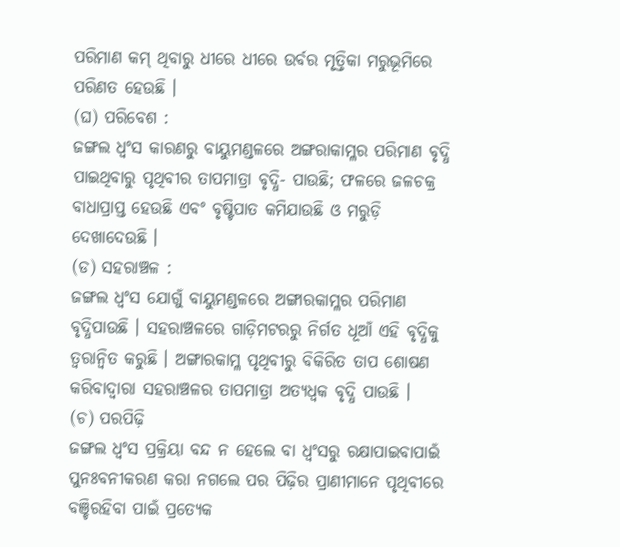ପରିମାଣ କମ୍ ଥିବାରୁ ଧୀରେ ଧୀରେ ଉର୍ବର ମୃତ୍ତିକା ମରୁଭୂମିରେ ପରିଣତ ହେଉଛି ।
(ଘ) ପରିବେଶ :
ଜଙ୍ଗଲ ଧ୍ଵଂସ କାରଣରୁ ବାୟୁମଣ୍ଡଳରେ ଅଙ୍ଗରାକାମ୍ଳର ପରିମାଣ ବୃଦ୍ଧି ପାଇଥିବାରୁ ପୃଥିବୀର ତାପମାତ୍ରା ବୃଦ୍ଧି- ପାଉଛି; ଫଳରେ ଜଳଚକ୍ର ବାଧାପ୍ରାପ୍ତ ହେଉଛି ଏବଂ ବୃଷ୍ଟିପାତ କମିଯାଉଛି ଓ ମରୁଡ଼ି ଦେଖାଦେଉଛି ।
(ଡ) ସହରାଞ୍ଚଳ :
ଜଙ୍ଗଲ ଧ୍ୱଂସ ଯୋଗୁଁ ବାୟୁମଣ୍ଡଳରେ ଅଙ୍ଗାରକାମ୍ଳର ପରିମାଣ ବୃଦ୍ଧିପାଉଛି । ସହରାଞ୍ଚଳରେ ଗାଡ଼ିମଟରରୁ ନିର୍ଗତ ଧୂଆଁ ଏହି ବୃଦ୍ଧିକୁ ତ୍ୱରାନ୍ବିତ କରୁଛି । ଅଙ୍ଗାରକାମ୍ଳ ପୃଥିବୀରୁ ବିକିରିତ ତାପ ଶୋଷଣ କରିବାଦ୍ୱାରା ସହରାଞ୍ଚଳର ତାପମାତ୍ରା ଅତ୍ୟଧ୍ବକ ବୃଦ୍ଧି ପାଉଛି ।
(ଚ) ପରପିଢ଼ି
ଜଙ୍ଗଲ ଧ୍ଵଂସ ପ୍ରକ୍ରିୟା ବନ୍ଦ ନ ହେଲେ ବା ଧ୍ଵଂସରୁ ରକ୍ଷାପାଇବାପାଇଁ ପୁନଃବନୀକରଣ କରା ନଗଲେ ପର ପିଢ଼ିର ପ୍ରାଣୀମାନେ ପୃଥିବୀରେ ବଞ୍ଚିରହିବା ପାଇଁ ପ୍ରତ୍ୟେକ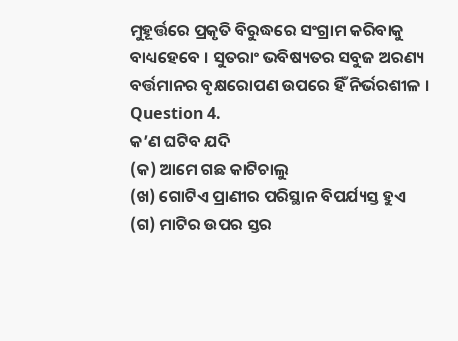ମୁହୂର୍ତ୍ତରେ ପ୍ରକୃତି ବିରୁଦ୍ଧରେ ସଂଗ୍ରାମ କରିବାକୁ ବାଧ୍ୟହେବେ । ସୁତରାଂ ଭବିଷ୍ୟତର ସବୁଜ ଅରଣ୍ୟ ବର୍ତ୍ତମାନର ବୃକ୍ଷରୋପଣ ଉପରେ ହିଁ ନିର୍ଭରଶୀଳ ।
Question 4.
କ’ଣ ଘଟିବ ଯଦି
(କ) ଆମେ ଗଛ କାଟିଚାଲୁ
(ଖ) ଗୋଟିଏ ପ୍ରାଣୀର ପରିସ୍ଥାନ ବିପର୍ଯ୍ୟସ୍ତ ହୁଏ
(ଗ) ମାଟିର ଉପର ସ୍ତର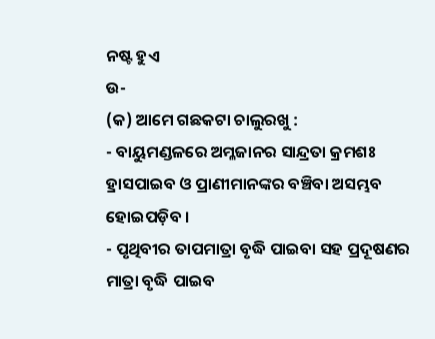ନଷ୍ଟ ହୁଏ
ଉ-
(କ) ଆମେ ଗଛକଟା ଚାଲୁରଖୁ :
- ବାୟୁମଣ୍ଡଳରେ ଅମ୍ଳଜାନର ସାନ୍ଦ୍ରତା କ୍ରମଶଃ ହ୍ରାସପାଇବ ଓ ପ୍ରାଣୀମାନଙ୍କର ବଞ୍ଚିବା ଅସମ୍ଭବ ହୋଇପଡ଼ିବ ।
- ପୃଥିବୀର ତାପମାତ୍ରା ବୃଦ୍ଧି ପାଇବା ସହ ପ୍ରଦୂଷଣର ମାତ୍ରା ବୃଦ୍ଧି ପାଇବ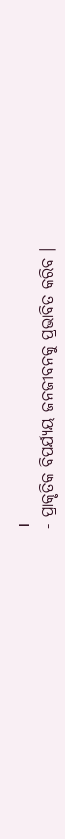।
- ପ୍ରାକୃତିକ ବିପର୍ଯ୍ୟୟ ଜନଜୀବନକୁ ପ୍ରଭାବିତ କରିବ ।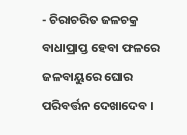- ଚିରାଚରିତ ଜଳଚକ୍ର ବାଧାପ୍ରାପ୍ତ ହେବା ଫଳରେ ଜଳବାୟୁରେ ଘୋର ପରିବର୍ତ୍ତନ ଦେଖାଦେବ ।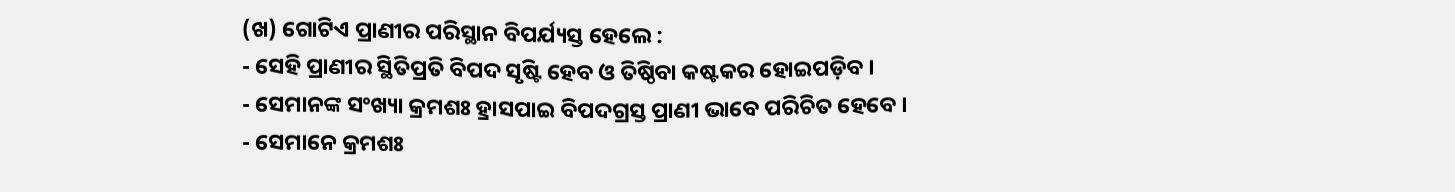(ଖ) ଗୋଟିଏ ପ୍ରାଣୀର ପରିସ୍ଥାନ ବିପର୍ଯ୍ୟସ୍ତ ହେଲେ :
- ସେହି ପ୍ରାଣୀର ସ୍ଥିତିପ୍ରତି ବିପଦ ସୃଷ୍ଟି ହେବ ଓ ତିଷ୍ଠିବା କଷ୍ଟକର ହୋଇପଡ଼ିବ ।
- ସେମାନଙ୍କ ସଂଖ୍ୟା କ୍ରମଶଃ ହ୍ରାସପାଇ ବିପଦଗ୍ରସ୍ତ ପ୍ରାଣୀ ଭାବେ ପରିଚିତ ହେବେ ।
- ସେମାନେ କ୍ରମଶଃ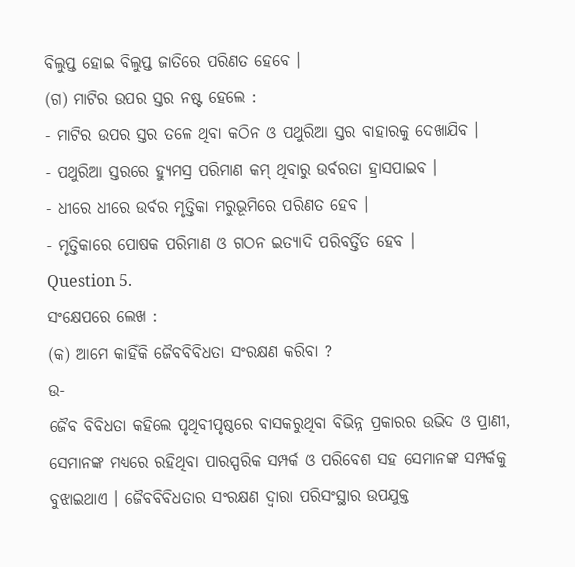ବିଲୁପ୍ତ ହୋଇ ବିଲୁପ୍ତ ଜାତିରେ ପରିଣତ ହେବେ ।
(ଗ) ମାଟିର ଉପର ସ୍ତର ନଷ୍ଟ ହେଲେ :
- ମାଟିର ଉପର ସ୍ତର ତଳେ ଥିବା କଠିନ ଓ ପଥୁରିଆ ସ୍ତର ବାହାରକୁ ଦେଖାଯିବ ।
- ପଥୁରିଆ ସ୍ତରରେ ହ୍ୟୁମସ୍ର ପରିମାଣ କମ୍ ଥିବାରୁ ଉର୍ବରତା ହ୍ରାସପାଇବ ।
- ଧୀରେ ଧୀରେ ଉର୍ବର ମୃତ୍ତିକା ମରୁଭୂମିରେ ପରିଣତ ହେବ ।
- ମୃତ୍ତିକାରେ ପୋଷକ ପରିମାଣ ଓ ଗଠନ ଇତ୍ୟାଦି ପରିବର୍ତ୍ତିତ ହେବ ।
Question 5.
ସଂକ୍ଷେପରେ ଲେଖ :
(କ) ଆମେ କାହିଁକି ଜୈବବିବିଧତା ସଂରକ୍ଷଣ କରିବା ?
ଉ-
ଜୈବ ବିବିଧତା କହିଲେ ପୃଥିବୀପୃଷ୍ଠରେ ବାସକରୁଥିବା ବିଭିନ୍ନ ପ୍ରକାରର ଉଭିଦ ଓ ପ୍ରାଣୀ, ସେମାନଙ୍କ ମଧ୍ୟରେ ରହିଥିବା ପାରସ୍ପରିକ ସମ୍ପର୍କ ଓ ପରିବେଶ ସହ ସେମାନଙ୍କ ସମ୍ପର୍କକୁ ବୁଝାଇଥାଏ । ଜୈବବିବିଧତାର ସଂରକ୍ଷଣ ଦ୍ଵାରା ପରିସଂସ୍ଥାର ଉପଯୁକ୍ତ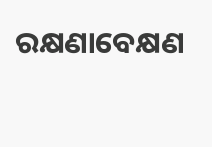ରକ୍ଷଣାବେକ୍ଷଣ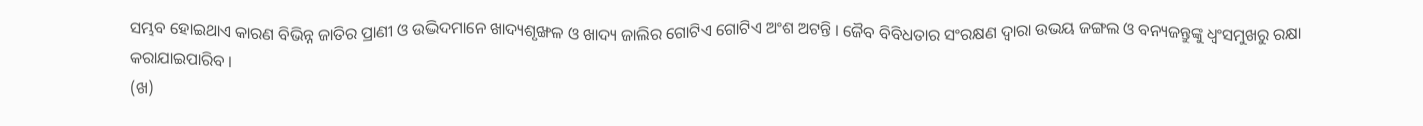ସମ୍ଭବ ହୋଇଥାଏ କାରଣ ବିଭିନ୍ନ ଜାତିର ପ୍ରାଣୀ ଓ ଉଦ୍ଭିଦମାନେ ଖାଦ୍ୟଶୃଙ୍ଖଳ ଓ ଖାଦ୍ୟ ଜାଲିର ଗୋଟିଏ ଗୋଟିଏ ଅଂଶ ଅଟନ୍ତି । ଜୈବ ବିବିଧତାର ସଂରକ୍ଷଣ ଦ୍ବାରା ଉଭୟ ଜଙ୍ଗଲ ଓ ବନ୍ୟଜନ୍ତୁଙ୍କୁ ଧ୍ୱଂସମୁଖରୁ ରକ୍ଷା କରାଯାଇପାରିବ ।
(ଖ)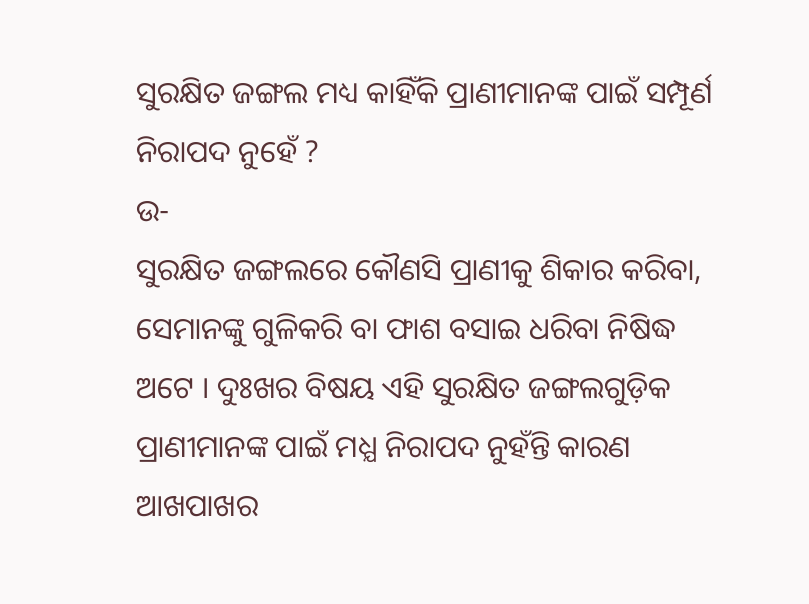ସୁରକ୍ଷିତ ଜଙ୍ଗଲ ମଧ୍ୟ କାହିଁକି ପ୍ରାଣୀମାନଙ୍କ ପାଇଁ ସମ୍ପୂର୍ଣ ନିରାପଦ ନୁହେଁ ?
ଉ-
ସୁରକ୍ଷିତ ଜଙ୍ଗଲରେ କୌଣସି ପ୍ରାଣୀକୁ ଶିକାର କରିବା, ସେମାନଙ୍କୁ ଗୁଳିକରି ବା ଫାଶ ବସାଇ ଧରିବା ନିଷିଦ୍ଧ ଅଟେ । ଦୁଃଖର ବିଷୟ ଏହି ସୁରକ୍ଷିତ ଜଙ୍ଗଲଗୁଡ଼ିକ ପ୍ରାଣୀମାନଙ୍କ ପାଇଁ ମଧ୍ଯ ନିରାପଦ ନୁହଁନ୍ତି କାରଣ ଆଖପାଖର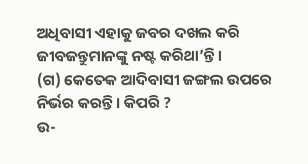ଅଧିବାସୀ ଏହାକୁ ଜବର ଦଖଲ କରି ଜୀବଜନ୍ତୁମାନଙ୍କୁ ନଷ୍ଟ କରିଥା’ନ୍ତି ।
(ଗ) କେତେକ ଆଦିବାସୀ ଜଙ୍ଗଲ ଉପରେ ନିର୍ଭର କରନ୍ତି । କିପରି ?
ଉ-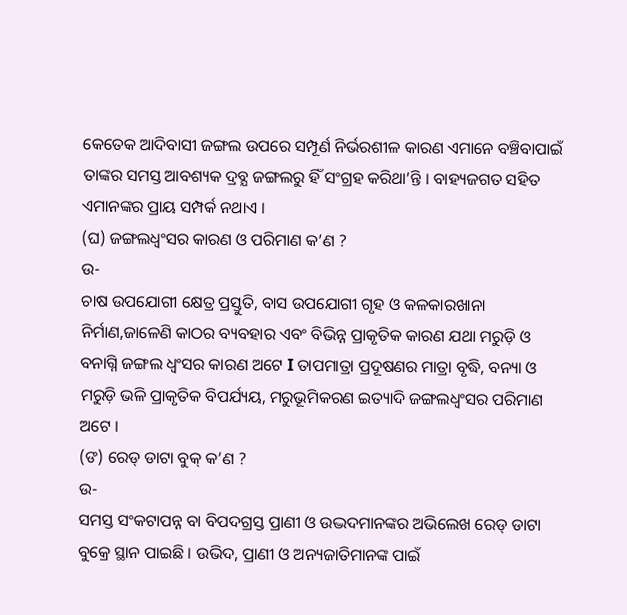କେତେକ ଆଦିବାସୀ ଜଙ୍ଗଲ ଉପରେ ସମ୍ପୂର୍ଣ ନିର୍ଭରଶୀଳ କାରଣ ଏମାନେ ବଞ୍ଚିବାପାଇଁ ତାଙ୍କର ସମସ୍ତ ଆବଶ୍ୟକ ଦ୍ରବ୍ଯ ଜଙ୍ଗଲରୁ ହିଁ ସଂଗ୍ରହ କରିଥା’ନ୍ତି । ବାହ୍ୟଜଗତ ସହିତ ଏମାନଙ୍କର ପ୍ରାୟ ସମ୍ପର୍କ ନଥାଏ ।
(ଘ) ଜଙ୍ଗଲଧ୍ୱଂସର କାରଣ ଓ ପରିମାଣ କ’ଣ ?
ଉ-
ଚାଷ ଉପଯୋଗୀ କ୍ଷେତ୍ର ପ୍ରସ୍ତୁତି, ବାସ ଉପଯୋଗୀ ଗୃହ ଓ କଳକାରଖାନା ନିର୍ମାଣ,ଜାଳେଣି କାଠର ବ୍ୟବହାର ଏବଂ ବିଭିନ୍ନ ପ୍ରାକୃତିକ କାରଣ ଯଥା ମରୁଡ଼ି ଓ ବନାଗ୍ନି ଜଙ୍ଗଲ ଧ୍ଵଂସର କାରଣ ଅଟେ I ତାପମାତ୍ରା ପ୍ରଦୂଷଣର ମାତ୍ରା ବୃଦ୍ଧି, ବନ୍ୟା ଓ ମରୁଡ଼ି ଭଳି ପ୍ରାକୃତିକ ବିପର୍ଯ୍ୟୟ, ମରୁଭୂମିକରଣ ଇତ୍ୟାଦି ଜଙ୍ଗଲଧ୍ଵଂସର ପରିମାଣ ଅଟେ ।
(ଙ) ରେଡ୍ ଡାଟା ବୁକ୍ କ’ଣ ?
ଉ-
ସମସ୍ତ ସଂକଟାପନ୍ନ ବା ବିପଦଗ୍ରସ୍ତ ପ୍ରାଣୀ ଓ ଉଦ୍ଭଦମାନଙ୍କର ଅଭିଲେଖ ରେଡ୍ ଡାଟା ବୁକ୍ରେ ସ୍ଥାନ ପାଇଛି । ଉଭିଦ, ପ୍ରାଣୀ ଓ ଅନ୍ୟଜାତିମାନଙ୍କ ପାଇଁ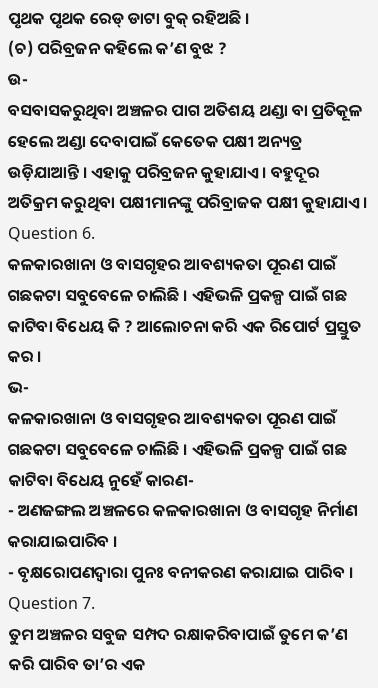ପୃଥକ ପୃଥକ ରେଡ୍ ଡାଟା ବୁକ୍ ରହିଅଛି ।
(ଚ) ପରିବ୍ରଜନ କହିଲେ କ’ଣ ବୁଝ ?
ଉ-
ବସବାସକରୁଥିବା ଅଞ୍ଚଳର ପାଗ ଅତିଶୟ ଥଣ୍ଡା ବା ପ୍ରତିକୂଳ ହେଲେ ଅଣ୍ଡା ଦେବାପାଇଁ କେତେକ ପକ୍ଷୀ ଅନ୍ୟତ୍ର ଉଡ଼ିଯାଆନ୍ତି । ଏହାକୁ ପରିବ୍ରଜନ କୁହାଯାଏ । ବହୁଦୂର ଅତିକ୍ରମ କରୁଥିବା ପକ୍ଷୀମାନଙ୍କୁ ପରିବ୍ରାଜକ ପକ୍ଷୀ କୁହାଯାଏ ।
Question 6.
କଳକାରଖାନା ଓ ବାସଗୃହର ଆବଶ୍ୟକତା ପୂରଣ ପାଇଁ ଗଛକଟା ସବୁବେଳେ ଚାଲିଛି । ଏହିଭଳି ପ୍ରକଳ୍ପ ପାଇଁ ଗଛ କାଟିବା ବିଧେୟ କି ? ଆଲୋଚନା କରି ଏକ ରିପୋର୍ଟ ପ୍ରସ୍ତୁତ କର ।
ଭ-
କଳକାରଖାନା ଓ ବାସଗୃହର ଆବଶ୍ୟକତା ପୂରଣ ପାଇଁ ଗଛକଟା ସବୁବେଳେ ଚାଲିଛି । ଏହିଭଳି ପ୍ରକଳ୍ପ ପାଇଁ ଗଛ କାଟିବା ବିଧେୟ ନୁହେଁ କାରଣ-
- ଅଣଜଙ୍ଗଲ ଅଞ୍ଚଳରେ କଳକାରଖାନା ଓ ବାସଗୃହ ନିର୍ମାଣ କରାଯାଇପାରିବ ।
- ବୃକ୍ଷରୋପଣଦ୍ୱାରା ପୁନଃ ବନୀକରଣ କରାଯାଇ ପାରିବ ।
Question 7.
ତୁମ ଅଞ୍ଚଳର ସବୁଜ ସମ୍ପଦ ରକ୍ଷାକରିବାପାଇଁ ତୁମେ କ’ଣ କରି ପାରିବ ତା’ର ଏକ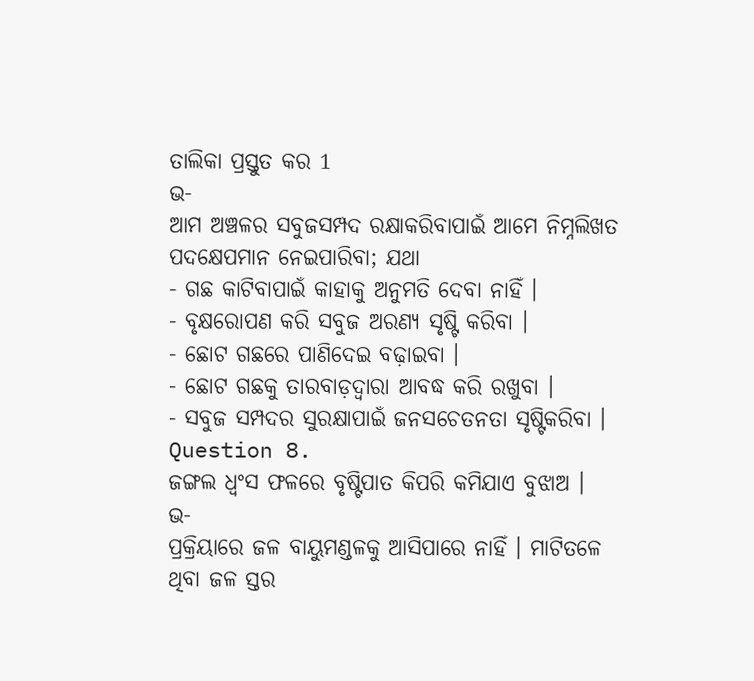ତାଲିକା ପ୍ରସ୍ତୁତ କର 1
ଭ-
ଆମ ଅଞ୍ଚଳର ସବୁଜସମ୍ପଦ ରକ୍ଷାକରିବାପାଇଁ ଆମେ ନିମ୍ନଲିଖତ ପଦକ୍ଷେପମାନ ନେଇପାରିବା; ଯଥା
- ଗଛ କାଟିବାପାଇଁ କାହାକୁ ଅନୁମତି ଦେବା ନାହିଁ ।
- ବୃକ୍ଷରୋପଣ କରି ସବୁଜ ଅରଣ୍ୟ ସୃଷ୍ଟି କରିବା ।
- ଛୋଟ ଗଛରେ ପାଣିଦେଇ ବଢ଼ାଇବା ।
- ଛୋଟ ଗଛକୁ ତାରବାଡ଼ଦ୍ୱାରା ଆବଦ୍ଧ କରି ରଖୁବା ।
- ସବୁଜ ସମ୍ପଦର ସୁରକ୍ଷାପାଇଁ ଜନସଚେତନତା ସୃଷ୍ଟିକରିବା ।
Question 8.
ଜଙ୍ଗଲ ଧ୍ବଂସ ଫଳରେ ବୃଷ୍ଟିପାତ କିପରି କମିଯାଏ ବୁଝାଅ ।
ଭ-
ପ୍ରକ୍ରିୟାରେ ଜଳ ବାୟୁମଣ୍ଡଳକୁ ଆସିପାରେ ନାହିଁ । ମାଟିତଳେ ଥିବା ଜଳ ସ୍ତର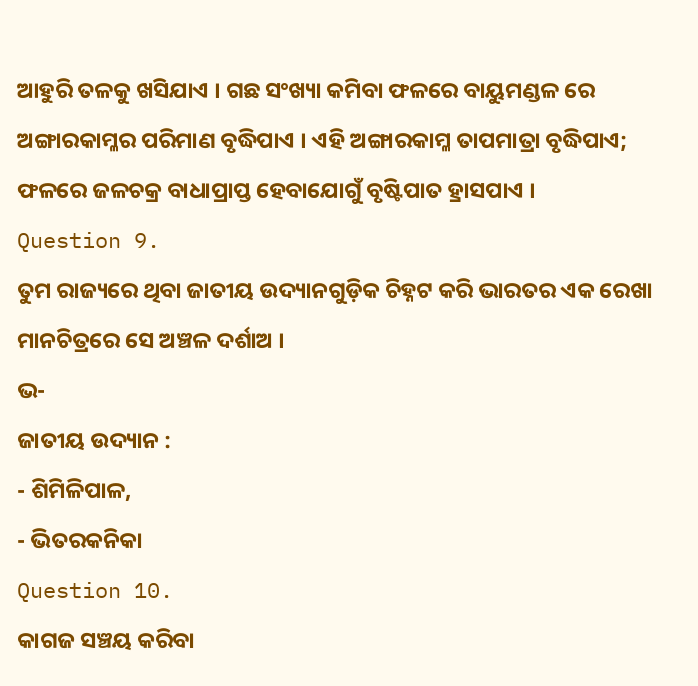ଆହୁରି ତଳକୁ ଖସିଯାଏ । ଗଛ ସଂଖ୍ୟା କମିବା ଫଳରେ ବାୟୁମଣ୍ଡଳ ରେ ଅଙ୍ଗାରକାମ୍ଳର ପରିମାଣ ବୃଦ୍ଧିପାଏ । ଏହି ଅଙ୍ଗାରକାମ୍ଳ ତାପମାତ୍ରା ବୃଦ୍ଧିପାଏ; ଫଳରେ ଜଳଚକ୍ର ବାଧାପ୍ରାପ୍ତ ହେବାଯୋଗୁଁ ବୃଷ୍ଟିପାତ ହ୍ରାସପାଏ ।
Question 9.
ତୁମ ରାଜ୍ୟରେ ଥିବା ଜାତୀୟ ଉଦ୍ୟାନଗୁଡ଼ିକ ଚିହ୍ନଟ କରି ଭାରତର ଏକ ରେଖା ମାନଚିତ୍ରରେ ସେ ଅଞ୍ଚଳ ଦର୍ଶାଅ ।
ଭ-
ଜାତୀୟ ଉଦ୍ୟାନ :
- ଶିମିଳିପାଳ,
- ଭିତରକନିକା
Question 10.
କାଗଜ ସଞ୍ଚୟ କରିବା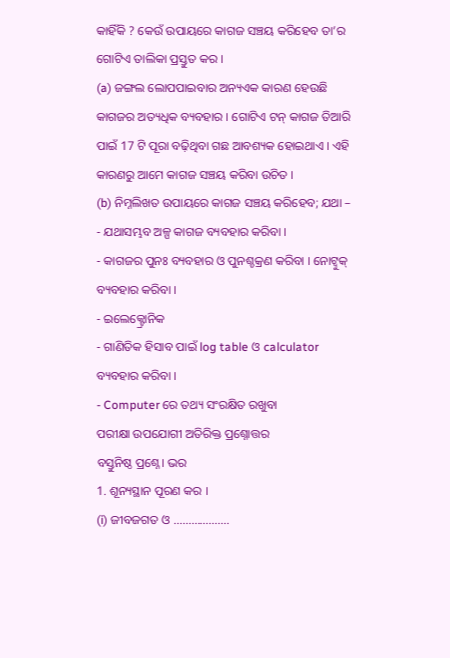କାହିଁକି ? କେଉଁ ଉପାୟରେ କାଗଜ ସଞ୍ଚୟ କରିହେବ ତା’ର ଗୋଟିଏ ତାଲିକା ପ୍ରସ୍ତୁତ କର ।
(a) ଜଙ୍ଗଲ ଲୋପପାଇବାର ଅନ୍ୟଏକ କାରଣ ହେଉଛି କାଗଜର ଅତ୍ୟଧିକ ବ୍ୟବହାର । ଗୋଟିଏ ଟନ୍ କାଗଜ ତିଆରି ପାଇଁ 17 ଟି ପୂରା ବଢ଼ିଥିବା ଗଛ ଆବଶ୍ୟକ ହୋଇଥାଏ । ଏହି କାରଣରୁ ଆମେ କାଗଜ ସଞ୍ଚୟ କରିବା ଉଚିତ ।
(b) ନିମ୍ନଲିଖତ ଉପାୟରେ କାଗଜ ସଞ୍ଚୟ କରିହେବ; ଯଥା –
- ଯଥାସମ୍ଭବ ଅଳ୍ପ କାଗଜ ବ୍ୟବହାର କରିବା ।
- କାଗଜର ପୁନଃ ବ୍ୟବହାର ଓ ପୁନଶ୍ଚକ୍ରଣ କରିବା । ନୋଟ୍ବୁକ୍ ବ୍ୟବହାର କରିବା ।
- ଇଲେକ୍ଟ୍ରୋନିକ
- ଗାଣିତିକ ହିସାବ ପାଇଁ log table ଓ calculator ବ୍ୟବହାର କରିବା ।
- Computer ରେ ତଥ୍ୟ ସଂରକ୍ଷିତ ରଖୁବା
ପରୀକ୍ଷା ଉପଯୋଗୀ ଅତିରିକ୍ତ ପ୍ରଶ୍ନୋତ୍ତର
ବସ୍ତୁନିଷ୍ଠ ପ୍ରଶ୍ନେ। ଭର
1. ଶୂନ୍ୟସ୍ଥାନ ପୂରଣ କର ।
(i) ଜୀବଜଗତ ଓ ……………….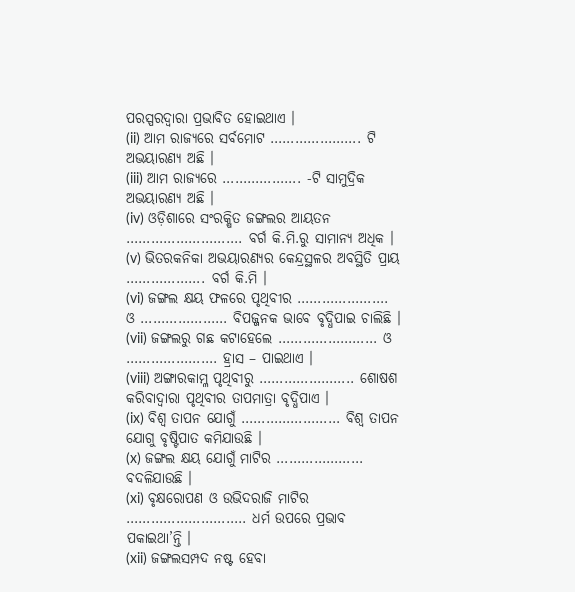ପରସ୍ପରଦ୍ଵାରା ପ୍ରଭାବିତ ହୋଇଥାଏ ।
(ii) ଆମ ରାଜ୍ୟରେ ସର୍ବମୋଟ …………………. ଟି ଅଭୟାରଣ୍ୟ ଅଛି ।
(iii) ଆମ ରାଜ୍ୟରେ ………………. -ଟି ସାମୁଦ୍ରିକ ଅଭୟାରଣ୍ୟ ଅଛି ।
(iv) ଓଡ଼ିଶାରେ ସଂରକ୍ଷିତ ଜଙ୍ଗଲର ଆୟତନ ………………………. ବର୍ଗ କି.ମି.ରୁ ସାମାନ୍ୟ ଅଧିକ ।
(v) ଭିତରକନିକା ଅଭୟାରଣ୍ୟର କେନ୍ଦ୍ରସ୍ଥଳର ଅବସ୍ଥିତି ପ୍ରାୟ ………………. ବର୍ଗ କି.ମି ।
(vi) ଜଙ୍ଗଲ କ୍ଷୟ ଫଳରେ ପୃଥିବୀର …………………. ଓ ………………… ବିପଜ୍ଜନକ ଭାବେ ବୃଦ୍ଧିପାଇ ଚାଲିଛି ।
(vii) ଜଙ୍ଗଲରୁ ଗଛ କଟାହେଲେ …………………… ଓ …………………. ହ୍ରାସ – ପାଇଥାଏ ।
(viii) ଅଙ୍ଗାରକାମ୍ଳ ପୃଥିବୀରୁ ………………….. ଶୋଷଶ କରିବାଦ୍ୱାରା ପୃଥିବୀର ତାପମାତ୍ରା ବୃଦ୍ଧିପାଏ ।
(ix) ବିଶ୍ଵ ତାପନ ଯୋଗୁଁ …………………… ବିଶ୍ବ ତାପନ ଯୋଗୁ ବୃଷ୍ଟିପାତ କମିଯାଉଛି ।
(x) ଜଙ୍ଗଲ କ୍ଷୟ ଯୋଗୁଁ ମାଟିର ………………… ବଦଳିଯାଉଛି ।
(xi) ବୃକ୍ଷରୋପଣ ଓ ଉଭିଦରାଜି ମାଟିର ……………………….. ଧର୍ମ ଉପରେ ପ୍ରଭାବ ପକାଇଥା’ନ୍ତି ।
(xii) ଜଙ୍ଗଲସମ୍ପଦ ନଷ୍ଟ ହେବା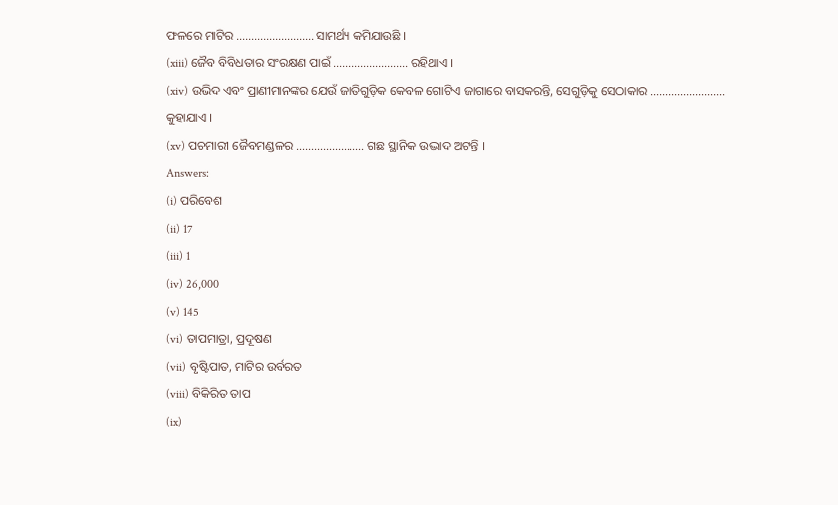ଫଳରେ ମାଟିର …………………….. ସାମର୍ଥ୍ୟ କମିଯାଉଛି ।
(xiii) ଜୈବ ବିବିଧତାର ସଂରକ୍ଷଣ ପାଇଁ ……………………. ରହିଥାଏ ।
(xiv) ଉଭିଦ ଏବଂ ପ୍ରାଣୀମାନଙ୍କର ଯେଉଁ ଜାତିଗୁଡ଼ିକ କେବଳ ଗୋଟିଏ ଜାଗାରେ ବାସକରନ୍ତି, ସେଗୁଡ଼ିକୁ ସେଠାକାର ……………………. କୁହାଯାଏ ।
(xv) ପଚମାରୀ ଜୈବମଣ୍ଡଳର ………………….. ଗଛ ସ୍ଥାନିକ ଉଦ୍ଭାଦ ଅଟନ୍ତି ।
Answers:
(i) ପରିବେଶ
(ii) 17
(iii) 1
(iv) 26,000
(v) 145
(vi) ତାପମାତ୍ରା, ପ୍ରଦୂଷଣ
(vii) ବୃଷ୍ଟିପାତ, ମାଟିର ଉର୍ବରତ
(viii) ବିକିରିତ ତାପ
(ix)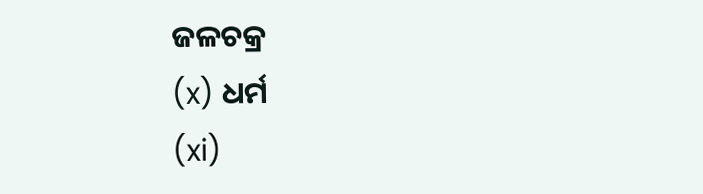ଜଳଚକ୍ର
(x) ଧର୍ମ
(xi)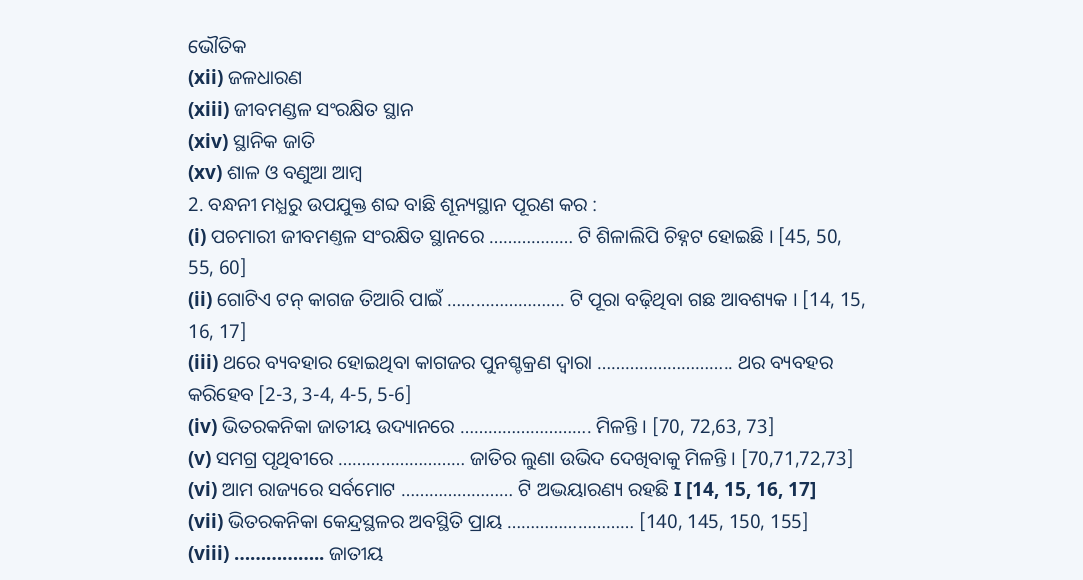ଭୌତିକ
(xii) ଜଳଧାରଣ
(xiii) ଜୀବମଣ୍ଡଳ ସଂରକ୍ଷିତ ସ୍ଥାନ
(xiv) ସ୍ଥାନିକ ଜାତି
(xv) ଶାଳ ଓ ବଣୁଆ ଆମ୍ବ
2. ବନ୍ଧନୀ ମଧ୍ଯରୁ ଉପଯୁକ୍ତ ଶବ୍ଦ ବାଛି ଶୂନ୍ୟସ୍ଥାନ ପୂରଣ କର :
(i) ପଚମାରୀ ଜୀବମଣ୍ତଳ ସଂରକ୍ଷିତ ସ୍ଥାନରେ ……………… ଟି ଶିଳାଲିପି ଚିହ୍ନଟ ହୋଇଛି । [45, 50, 55, 60]
(ii) ଗୋଟିଏ ଟନ୍ କାଗଜ ତିଆରି ପାଇଁ ……………………. ଟି ପୂରା ବଢ଼ିଥିବା ଗଛ ଆବଶ୍ୟକ । [14, 15, 16, 17]
(iii) ଥରେ ବ୍ୟବହାର ହୋଇଥିବା କାଗଜର ପୁନଶ୍ଚକ୍ରଣ ଦ୍ଵାରା ……………………….. ଥର ବ୍ୟବହର କରିହେବ [2-3, 3-4, 4-5, 5-6]
(iv) ଭିତରକନିକା ଜାତୀୟ ଉଦ୍ୟାନରେ ………………………. ମିଳନ୍ତି । [70, 72,63, 73]
(v) ସମଗ୍ର ପୃଥିବୀରେ ……………………… ଜାତିର ଲୁଣା ଉଭିଦ ଦେଖିବାକୁ ମିଳନ୍ତି । [70,71,72,73]
(vi) ଆମ ରାଜ୍ୟରେ ସର୍ବମୋଟ …………………… ଟି ଅଦ୍ଭୟାରଣ୍ୟ ରହଛି I [14, 15, 16, 17]
(vii) ଭିତରକନିକା କେନ୍ଦ୍ରସ୍ଥଳର ଅବସ୍ଥିତି ପ୍ରାୟ ……………………… [140, 145, 150, 155]
(viii) …………….. ଜାତୀୟ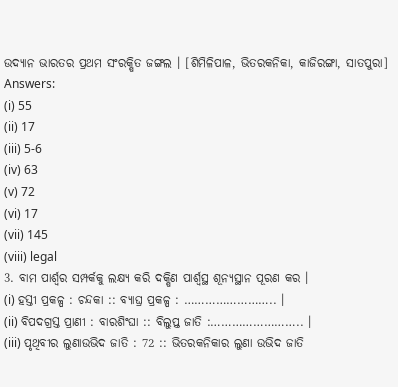ଉଦ୍ୟାନ ଭାରତର ପ୍ରଥମ ସଂରକ୍ଷିତ ଜଙ୍ଗଲ । [ଶିମିଳିପାଳ, ଭିତରକନିକା, କାଜିରଙ୍ଗା, ସାତପୁରା]
Answers:
(i) 55
(ii) 17
(iii) 5-6
(iv) 63
(v) 72
(vi) 17
(vii) 145
(viii) legal
3. ବାମ ପାର୍ଶ୍ଵର ସମ୍ପର୍କକୁ ଲକ୍ଷ୍ୟ କରି ଦକ୍ଷିଣ ପାର୍ଶ୍ୱସ୍ଥ ଶୂନ୍ୟସ୍ଥାନ ପୂରଣ କର ।
(i) ହସ୍ତୀ ପ୍ରକଳ୍ପ : ଚନ୍ଦକା :: ବ୍ୟାଘ୍ର ପ୍ରକଳ୍ପ : …………………….. ।
(ii) ବିପଦଗ୍ରସ୍ତ ପ୍ରାଣୀ : ବାରଶିଂଘା :: ବିଲୁପ୍ତ ଜାତି :…………………….. ।
(iii) ପୃଥିବୀର ଲୁଣାଉଭିଦ ଜାତି : 72 :: ଭିତରକନିକାର ଲୁଣା ଉଭିଦ ଜାତି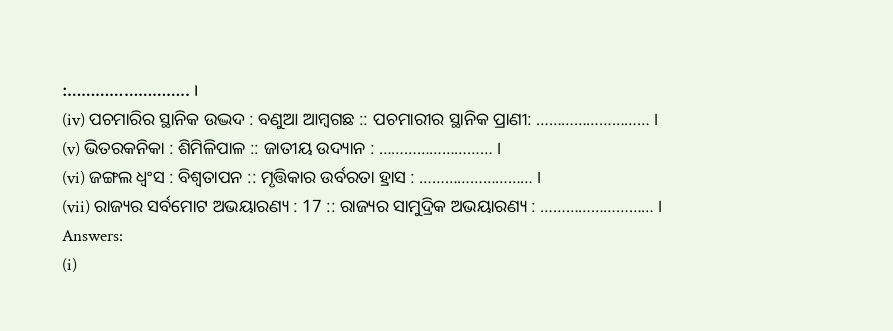:…………………….. ।
(iv) ପଚମାରିର ସ୍ଥାନିକ ଉଦ୍ଭଦ : ବଣୁଆ ଆମ୍ବଗଛ :: ପଚମାରୀର ସ୍ଥାନିକ ପ୍ରାଣୀ: ……………………… ।
(v) ଭିତରକନିକା : ଶିମିଳିପାଳ :: ଜାତୀୟ ଉଦ୍ୟାନ : ……………………… ।
(vi) ଜଙ୍ଗଲ ଧ୍ବଂସ : ବିଶ୍ୱତାପନ :: ମୃତ୍ତିକାର ଉର୍ବରତା ହ୍ରାସ : ……………………… ।
(vii) ରାଜ୍ୟର ସର୍ବମୋଟ ଅଭୟାରଣ୍ୟ : 17 :: ରାଜ୍ୟର ସାମୁଦ୍ରିକ ଅଭୟାରଣ୍ୟ : ……………………… ।
Answers:
(i)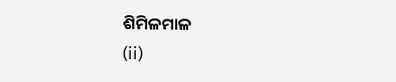ଶିମିଳମାଳ
(ii)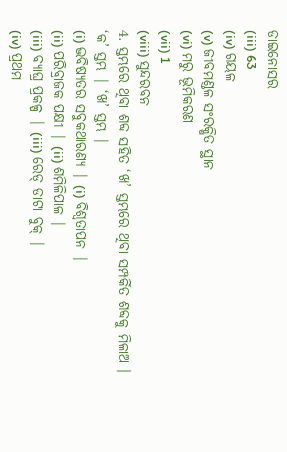ଡାଇନୋସର
(iii) 63
(iv) ଗୟଳ
(v) ଜୀବମଣ୍ଡଳ ସଂରକ୍ଷିତ ସ୍ଥାନ
(vi) ମରୁ ଭୂମିକରଣ
(vii) 1
(viii) ସୁନ୍ଦରବନ
4. ସ୍ତମ୍ଭରେ ଥିବା ଶବ୍ଦ ସହିତ ‘ଖ’ ସ୍ତମ୍ଭରେ ଥିବା ସମ୍ପର୍କିତ ଶବ୍ଦକୁ ମିଳାଅ ।
‘କ’ ସ୍ତମ୍ଭ | ‘ଖ’ ସ୍ତମ୍ଭ |
(i) ଦ୍ଭବିଷ୍ୟତର ସବୁକଥାରଣ୍ୟ | (i) ବିଶ୍ୱତାପନ |
(ii) ପରିବ୍ରାଜକ ପକ୍ଷୀ | (ii) ଶମିଳିପାଳ |
(iii) ବ୍ୟାଘ୍ର ପ୍ରକଳ୍ପ | (iii) ରେଡ୍ ଡାଟା ବୁକ୍ |
(iv) ପ୍ରଥମ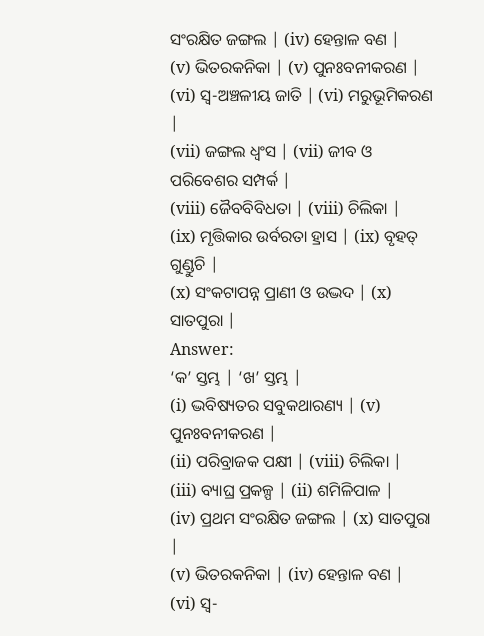ସଂରକ୍ଷିତ ଜଙ୍ଗଲ | (iv) ହେନ୍ତାଳ ବଣ |
(v) ଭିତରକନିକା | (v) ପୁନଃବନୀକରଣ |
(vi) ସ୍ୱ-ଅଞ୍ଚଳୀୟ ଜାତି | (vi) ମରୁଭୂମିକରଣ |
(vii) ଜଙ୍ଗଲ ଧ୍ବଂସ | (vii) ଜୀବ ଓ ପରିବେଶର ସମ୍ପର୍କ |
(viii) ଜୈବବିବିଧତା | (viii) ଚିଲିକା |
(ix) ମୃତ୍ତିକାର ଉର୍ବରତା ହ୍ରାସ | (ix) ବୃହତ୍ ଗୁଣ୍ଡୁଚି |
(x) ସଂକଟାପନ୍ନ ପ୍ରାଣୀ ଓ ଉଦ୍ଭଦ | (x) ସାତପୁରା |
Answer:
‘କ’ ସ୍ତମ୍ଭ | ‘ଖ’ ସ୍ତମ୍ଭ |
(i) ଦ୍ଭବିଷ୍ୟତର ସବୁକଥାରଣ୍ୟ | (v) ପୁନଃବନୀକରଣ |
(ii) ପରିବ୍ରାଜକ ପକ୍ଷୀ | (viii) ଚିଲିକା |
(iii) ବ୍ୟାଘ୍ର ପ୍ରକଳ୍ପ | (ii) ଶମିଳିପାଳ |
(iv) ପ୍ରଥମ ସଂରକ୍ଷିତ ଜଙ୍ଗଲ | (x) ସାତପୁରା |
(v) ଭିତରକନିକା | (iv) ହେନ୍ତାଳ ବଣ |
(vi) ସ୍ୱ-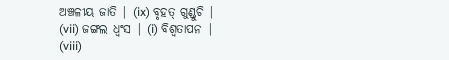ଅଞ୍ଚଳୀୟ ଜାତି | (ix) ବୃହତ୍ ଗୁଣ୍ଡୁଚି |
(vii) ଜଙ୍ଗଲ ଧ୍ବଂସ | (i) ବିଶ୍ୱତାପନ |
(viii)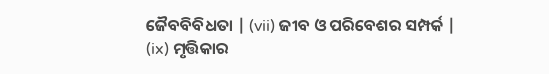ଜୈବବିବିଧତା | (vii) ଜୀବ ଓ ପରିବେଶର ସମ୍ପର୍କ |
(ix) ମୃତ୍ତିକାର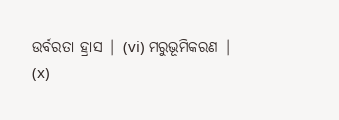ଉର୍ବରତା ହ୍ରାସ | (vi) ମରୁଭୂମିକରଣ |
(x)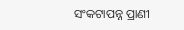ସଂକଟାପନ୍ନ ପ୍ରାଣୀ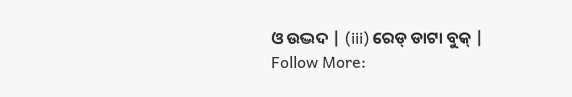ଓ ଉଦ୍ଭଦ | (iii) ରେଡ୍ ଡାଟା ବୁକ୍ |
Follow More: